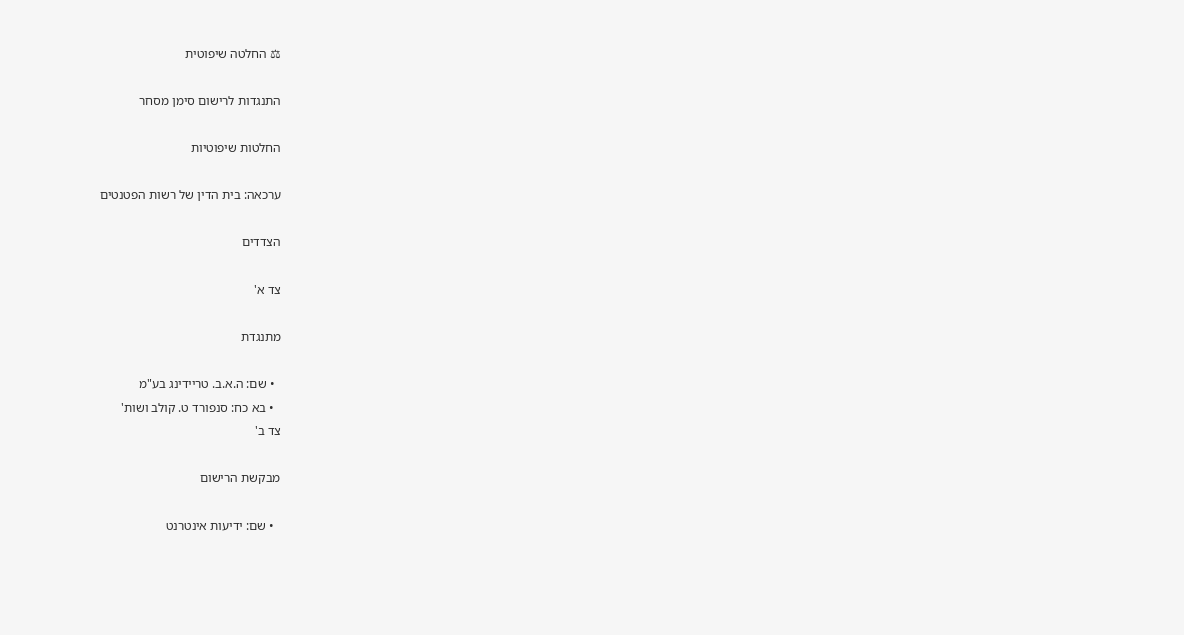⚖ החלטה שיפוטית

התנגדות לרישום סימן מסחר

החלטות שיפוטיות

ערכאה: בית הדין של רשות הפטנטים

הצדדים

צד א'

מתנגדת

  • שם: ה.א.ב. טריידינג בע"מ
  • בא כח: סנפורד ט. קולב ושות'
צד ב'

מבקשת הרישום

  • שם: ידיעות אינטרנט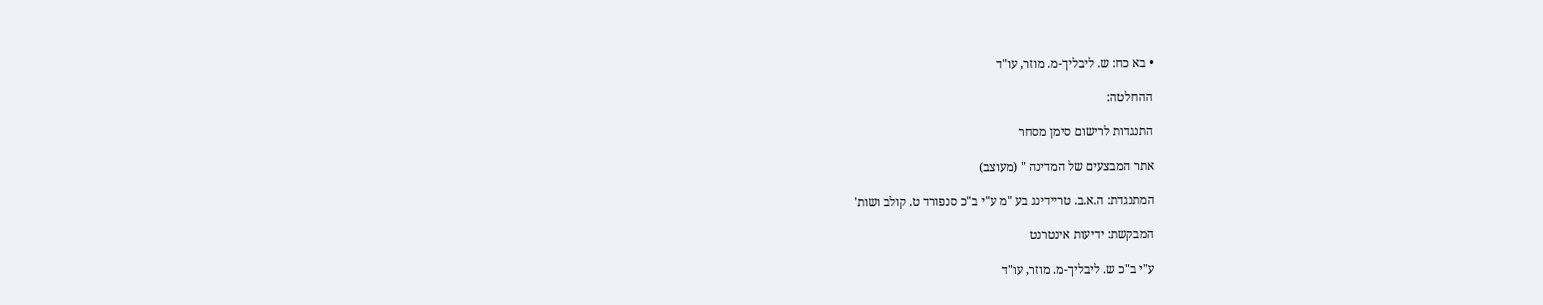• בא כח: ש. ליבליך-מ. מוזר, עו"ד

ההחלטה:

התנגדות לרישום סימן מסחר

אתר המבצעים של המדינה " (מעוצב)

המתנגדת: ה.א.ב. טריידינג בע "מ ע"י ב"כ סנפורד ט. קולב ושות'

המבקשת: ידיעות אינטרנט

ע"י ב"כ ש. ליבליך-מ. מוזר, עו"ד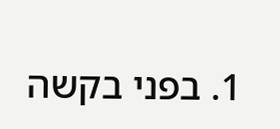1. בפני בקשה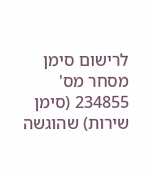לרישום סימן מסחר מס' 234855 (סימן שירות) שהוגשה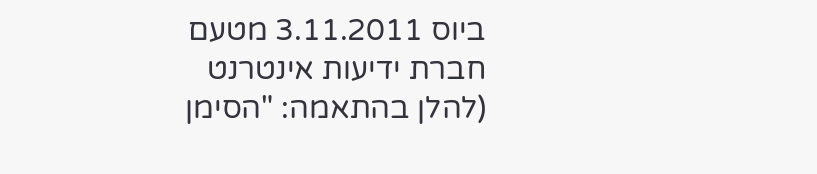ביוס 3.11.2011 מטעם חברת ידיעות אינטרנט (להלן בהתאמה: "הסימן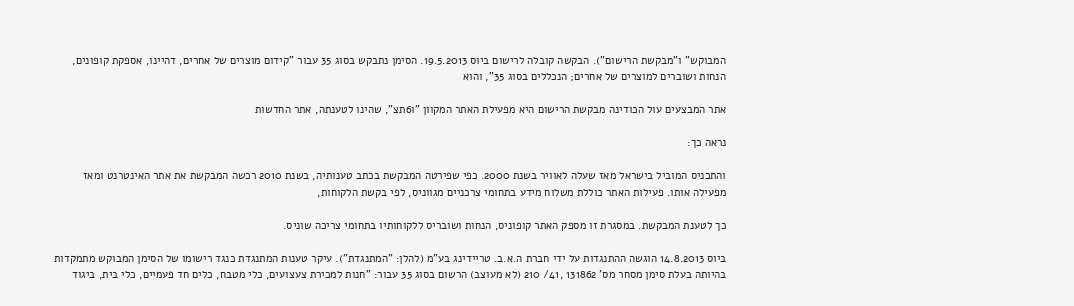המבוקש" ו"מבקשת הרישום"). הבקשה קובלה לרישום ביוס 19.5.2013. הסימן נתבקש בסוג 35 עבור "קידום מוצרים של אחרים, דהיינו, אספקת קופונים, הנחות ושוברים למוצרים של אחרים; הנכללים בסוג 35", והוא

אתר המבצעים עול הכודינה מבקשת הרישום היא מפעילת האתר המקוון "ו6תצ", שהינו לטענתה, אתר החדשות

נראה כך:

והתכניס המוביל בישראל מאז שעלה לאוויר בשנת 2000. כפי שפירטה המבקשת בכתב טענותיה, בשנת 2010 רכשה המבקשת את אתר האינטרנט ומאז מפעילה אותו. פעילות האתר כוללת משלוח מידע בתחומי צרכניים מגווניס, לפי בקשת הלקוחות,

כך לטענת המבקשת. במסגרת זו מספק האתר קופוניס, הנחות ושובריס ללקוחותיו בתחומי צריכה שוניס.

ביוס 14.8.2013 הוגשה ההתנגדות על ידי חברת ה.א.ב. טריידינג בע"מ (להלן: "המתנגדת"). עיקר טענות המתנגדת כנגד רישומו של הסימן המבוקש מתמקדות בהיותה בעלת סימן מסחר מס' 131862 ,41/ 210 (לא מעוצב) הרשום בסוג 35 עבור: "חנות למכירת צעצועים, כלי מטבח, כלים חד פעמיים, כלי בית, ביגוד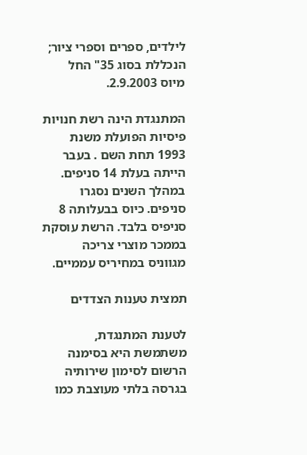לילדים, ספרים וספרי ציור; הנכללת בסוג 35" החל מיוס 2.9.2003.

המתנגדת הינה רשת חנויות פיסיות הפועלת משנת 1993 תחת השם . בעבר הייתה בעלת 14 סניפים. במהלך השנים נסגרו סניפים. כיוס בבעלותה 8 סניפיס בלבד. הרשת עוסקת בממכר מוצרי צריכה מגווניס במחיריס עממיים.

תמצית טענות הצדדים

לטענת המתנגדת, משתמשת היא בסימנה הרשום לסימון שירותיה בגרסה בלתי מעוצבת כמו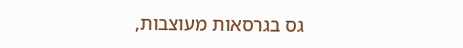גס בגרסאות מעוצבות,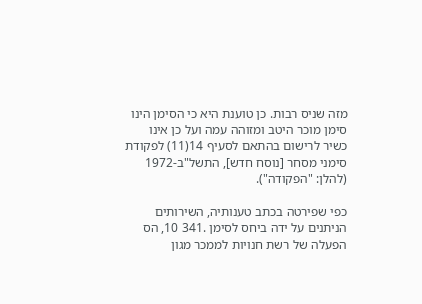מזה שניס רבות. כן טוענת היא כי הסימן הינו סימן מוכר היטב ומזוהה עמה ועל כן אינו כשיר לרישום בהתאם לסעיף 14(11) לפקודת סימני מסחר [נוסח חדש], התשל"ב-1972 (להלן: "הפקודה").

כפי שפירטה בכתב טענותיה, השירותים הניתנים על ידה ביחס לסימן .341 10, הס הפעלה של רשת חנויות לממכר מגון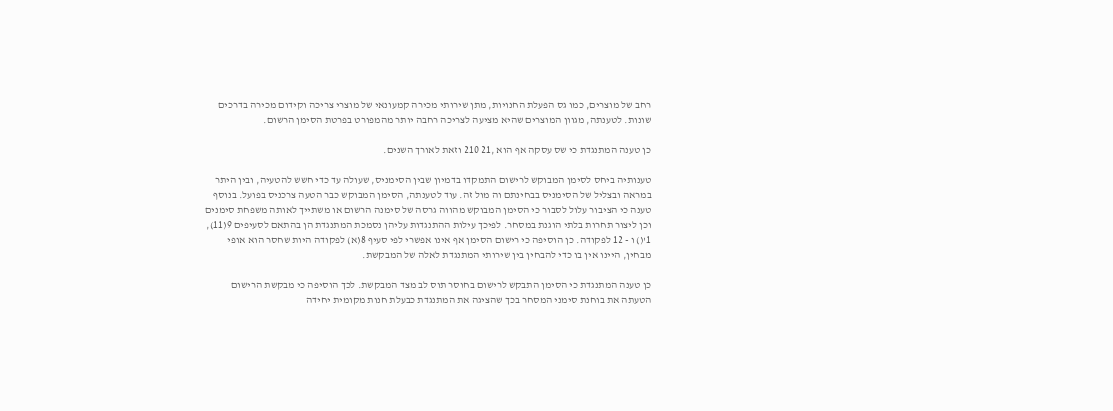רחב של מוצרים, כמו גס הפעלת החנויות, מתן שירותי מכירה קמעונאי של מוצרי צריכה וקידום מכירה בדרכים שונות. לטענתה, מגוון המוצרים שהיא מציעה לצריכה רחבה יותר מהמפורט בפרטת הסימן הרשום.

כן טענה המתנגדת כי שס עסקה אף הוא ,21 210 וזאת לאורך השנים.

טענותיה ביחס לסימן המבוקש לרישום התמקדו בדמיון שבין הסימניס, שעולה עד כדי חשש להטעיה, ובין היתר במראה ובצליל של הסימניס בבחינתם וה מול זה. עוד לטענתה, הסימן המבוקש כבר הטעה צרכניס בפועל. בנוסף טענה כי הציבור עלול לסבור כי הסימן המבוקש מהווה גרסה של סימנה הרשום או משתייך לאותה משפחת סימנים וכן ליצור תחרות בלתי הוגנת במסחר. לפיכך עילות ההתנגדות עליהן נסמכת המתנגדת הן בהתאם לסעיפים 9(11), 1'() ו - 12 לפקודה. כן הוסיפה כי רישום הסימן אף אינו אפשרי לפי סעיף 8(א) לפקודה היות שחסר הוא אופי מבחין, היינו אין בו כדי להבחין בין שירותי המתנגדת לאלה של המבקשת.

כן טענה המתנגדת כי הסימן התבקש לרישום בחוסר תוס לב מצד המבקשת. לכך הוסיפה כי מבקשת הרישום הטעתה את בוחנת סימני המסחר בכך שהציגה את המתנגדת כבעלת חנות מקומית יחידה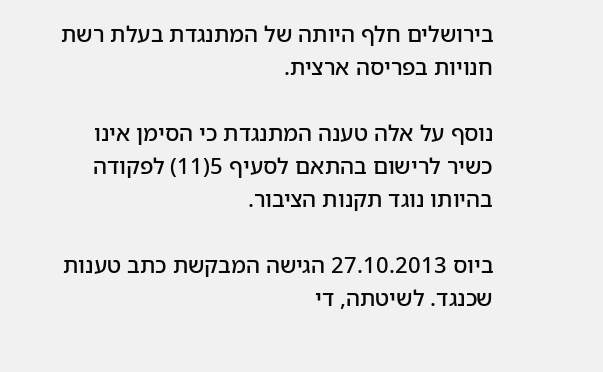בירושלים חלף היותה של המתנגדת בעלת רשת חנויות בפריסה ארצית.

נוסף על אלה טענה המתנגדת כי הסימן אינו כשיר לרישום בהתאם לסעיף 5(11) לפקודה בהיותו נוגד תקנות הציבור.

ביוס 27.10.2013 הגישה המבקשת כתב טענות שכנגד. לשיטתה, די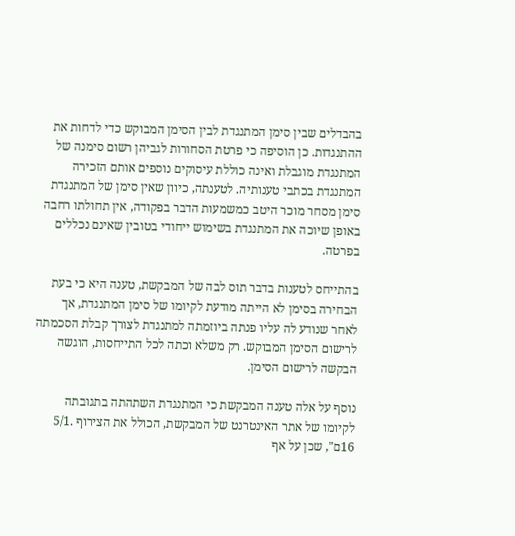בהבדלים שבין סימן המתנגדת לבין הסימן המבוקש כדי לדחות את ההתנגדות. כן הוסיפה כי פרטת הסחורות לגביהן רשום סימנה של המתנגדת מוגבלת ואינה כוללת עיסוקים נוספים אותם הזכירה המתנגדת בכתבי טענותיה. לטענתה, כיוון שאין סימן של המתנגדת סימן מסחר מוכר היטב כמשמעות הדבר בפקודה, אין תחולתו רחבה באופן שיוכה את המתנגדת בשימוש ייחודי בטובין שאינם נכללים בפרטה.

בהתייחס לטענות בדבר תוס לבה של המבקשת, טענה היא כי בעת הבחירה בסימן לא הייתה מודעת לקיומו של סימן המתנגדת, אך לאחר שנודע לה עליו פנתה ביוזמתה למתנגדת לצורך קבלת הסכמתה לרישום הסימן המבוקש. רק משלא וכתה לכל התייחסות, הוגשה הבקשה לרישום הסימן.

נוסף על אלה טענה המבקשת כי המתנגדת השתהתה בתגובתה לקיומו של אתר האינטרנט של המבקשת, הכולל את הצירוף .5/1 16ם", שכן על אף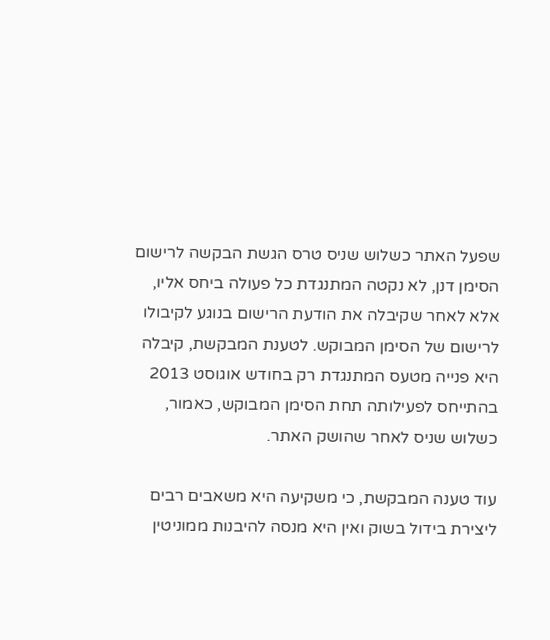שפעל האתר כשלוש שניס טרס הגשת הבקשה לרישום הסימן דנן, לא נקטה המתנגדת כל פעולה ביחס אליו, אלא לאחר שקיבלה את הודעת הרישום בנוגע לקיבולו לרישום של הסימן המבוקש. לטענת המבקשת, קיבלה היא פנייה מטעס המתנגדת רק בחודש אוגוסט 2013 בהתייחס לפעילותה תחת הסימן המבוקש, כאמור, כשלוש שניס לאחר שהושק האתר.

עוד טענה המבקשת, כי משקיעה היא משאבים רבים ליצירת בידול בשוק ואין היא מנסה להיבנות ממוניטין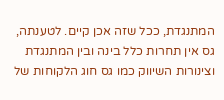המתנגדת, ככל שזה אכן קיים. לטענתה, גס אין תחרות כלל בינה ובין המתנגדת וצינורות השיווק כמו גס חוג הלקוחות של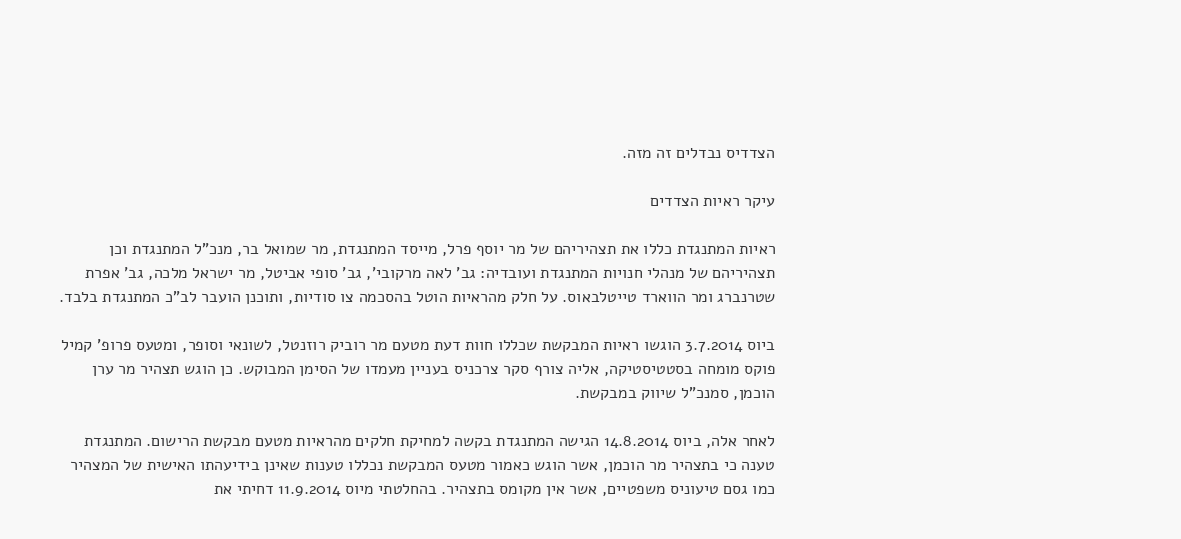הצדדיס נבדלים זה מזה.

עיקר ראיות הצדדים

ראיות המתנגדת כללו את תצהיריהם של מר יוסף פרל, מייסד המתנגדת, מר שמואל בר, מנכ"ל המתנגדת וכן תצהיריהם של מנהלי חנויות המתנגדת ועובדיה: גב' לאה מרקובי', גב' סופי אביטל, מר ישראל מלכה, גב' אפרת שטרנברג ומר הווארד טייטלבאוס. על חלק מהראיות הוטל בהסכמה צו סודיות, ותוכנן הועבר לב"כ המתנגדת בלבד.

ביוס 3.7.2014 הוגשו ראיות המבקשת שכללו חוות דעת מטעם מר רוביק רוזנטל, לשונאי וסופר, ומטעס פרופ' קמיל פוקס מומחה בסטטיסטיקה, אליה צורף סקר צרכניס בעניין מעמדו של הסימן המבוקש. כן הוגש תצהיר מר ערן הוכמן, סמנכ"ל שיווק במבקשת.

לאחר אלה, ביוס 14.8.2014 הגישה המתנגדת בקשה למחיקת חלקים מהראיות מטעם מבקשת הרישום. המתנגדת טענה כי בתצהיר מר הוכמן, אשר הוגש כאמור מטעס המבקשת נכללו טענות שאינן בידיעהתו האישית של המצהיר כמו גסם טיעוניס משפטיים, אשר אין מקומס בתצהיר. בהחלטתי מיוס 11.9.2014 דחיתי את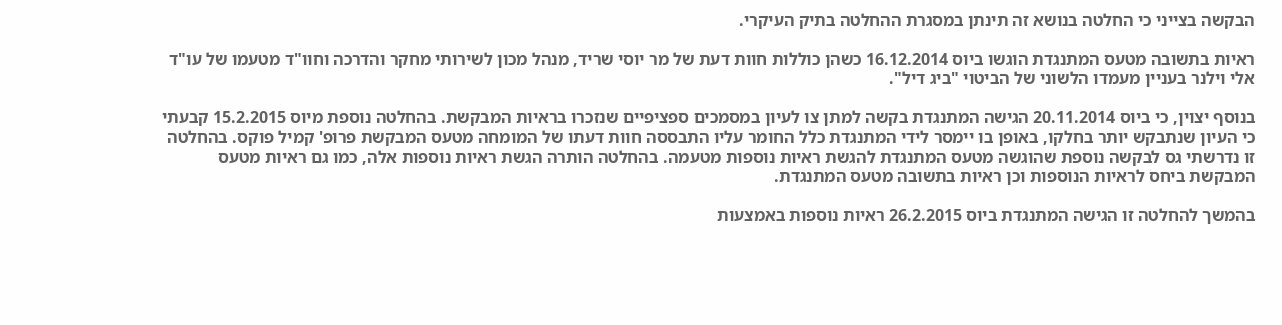הבקשה בצייני כי החלטה בנושא זה תינתן במסגרת ההחלטה בתיק העיקרי.

ראיות בתשובה מטעס המתנגדת הוגשו ביוס 16.12.2014 כשהן כוללות חוות דעת של מר יוסי שריד, מנהל מכון לשירותי מחקר והדרכה וחוו"ד מטעמו של עו"ד אלי וילנר בעניין מעמדו הלשוני של הביטוי "ביג דיל".

בנוסף יצוין, כי ביוס 20.11.2014 הגישה המתנגדת בקשה למתן צו לעיון במסמכים ספציפיים שנזכרו בראיות המבקשת. בהחלטה נוספת מיוס 15.2.2015 קבעתי כי העיון שנתבקש יותר בחלקו, באופן בו יימסר לידי המתנגדת כלל החומר עליו התבססה חוות דעתו של המומחה מטעס המבקשת פרופ' קמיל פוקס. בהחלטה זו נדרשתי גס לבקשה נוספת שהוגשה מטעס המתנגדת להגשת ראיות נוספות מטעמה. בהחלטה הותרה הגשת ראיות נוספות אלה, כמו גם ראיות מטעס המבקשת ביחס לראיות הנוספות וכן ראיות בתשובה מטעס המתנגדת.

בהמשך להחלטה זו הגישה המתנגדת ביוס 26.2.2015 ראיות נוספות באמצעות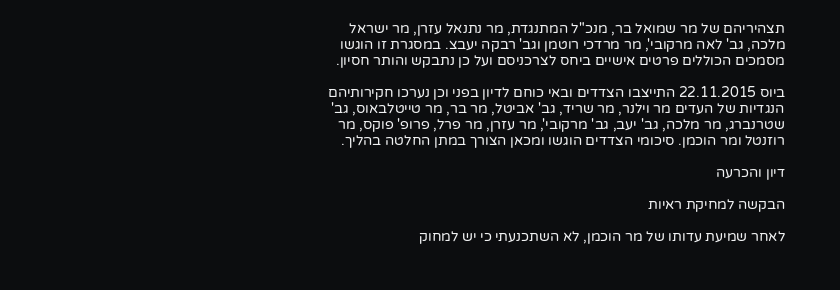תצהיריהם של מר שמואל בר, מנכ"ל המתנגדת, מר נתנאל עזרן, מר ישראל מלכה, גב' לאה מרקובי', מר מרדכי רוטמן וגב' רבקה יעבצ. במסגרת זו הוגשו מסמכים הכוללים פרטים אישיים ביחס לצרכניסם ועל כן נתבקש והותר חסיון.

ביוס 22.11.2015 התייצבו הצדדים ובאי כוחם לדיון בפני וכן נערכו חקירותיהם הנגדיות של העדים מר וילנר, מר שריד, גב' אביטל, מר בר, מר טייטלבאוס, גב' שטרנברג, מר מלכה, גב' יעב, גב' מרקובי', מר עזרן, מר פרל, פרופ' פוקס, מר רוזנטל ומר הוכמן. סיכומי הצדדים הוגשו ומכאן הצורך במתן החלטה בהליך.

דיון והכרעה

הבקשה למחיקת ראיות

לאחר שמיעת עדותו של מר הוכמן, לא השתכנעתי כי יש למחוק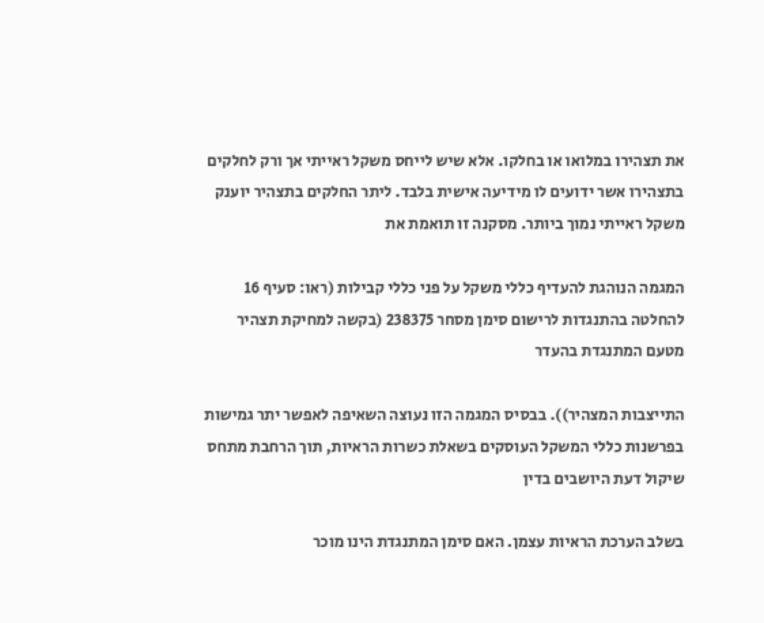את תצהירו במלואו או בחלקו. אלא שיש לייחס משקל ראייתי אך ורק לחלקים בתצהירו אשר ידועים לו מידיעה אישית בלבד. ליתר החלקים בתצהיר יוענק משקל ראייתי נמוך ביותר. מסקנה זו תואמת את

המגמה הנוהגת להעדיף כללי משקל על פני כללי קבילות (ראו: סעיף 16 להחלטה בהתנגדות לרישום סימן מסחר 238375 (בקשה למחיקת תצהיר מטעם המתנגדת בהעדר

התייצבות המצהיר)). בבסיס המגמה הזו נעוצה השאיפה לאפשר יתר גמישות בפרשנות כללי המשקל העוסקים בשאלת כשרות הראיות, תוך הרחבת מתחס שיקול דעת היושבים בדין

בשלב הערכת הראיות עצמן. האם סימן המתנגדת הינו מוכר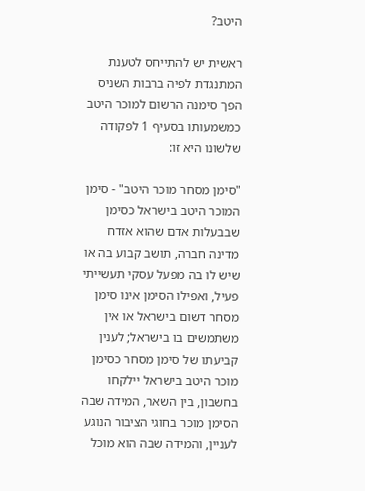היטב?

ראשית יש להתייחס לטענת המתנגדת לפיה ברבות השניס הפך סימנה הרשום למוכר היטב כמשמעותו בסעיף 1 לפקודה שלשונו היא זו:

"סימן מסחר מוכר היטב" - סימן המוכר היטב בישראל כסימן שבבעלות אדם שהוא אזדח מדינה חברה, תושב קבוע בה או שיש לו בה מפעל עסקי תעשייתי פעיל, ואפילו הסימן אינו סימן מסחר דשום בישראל או אין משתמשים בו בישראל; לענין קביעתו של סימן מסחר כסימן מוכר היטב בישראל יילקחו בחשבון, בין השאר, המידה שבה הסימן מוכר בחוגי הציבור הנוגע לעניין, והמידה שבה הוא מוכל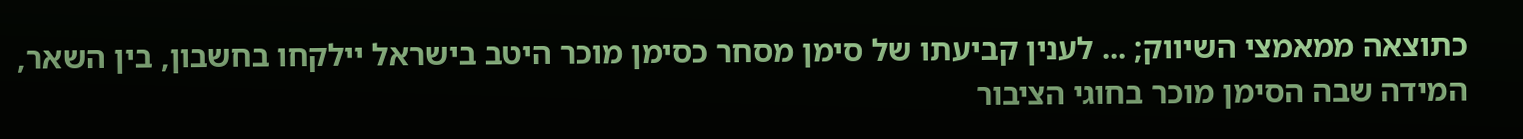כתוצאה ממאמצי השיווק; ... לענין קביעתו של סימן מסחר כסימן מוכר היטב בישראל יילקחו בחשבון, בין השאר, המידה שבה הסימן מוכר בחוגי הציבור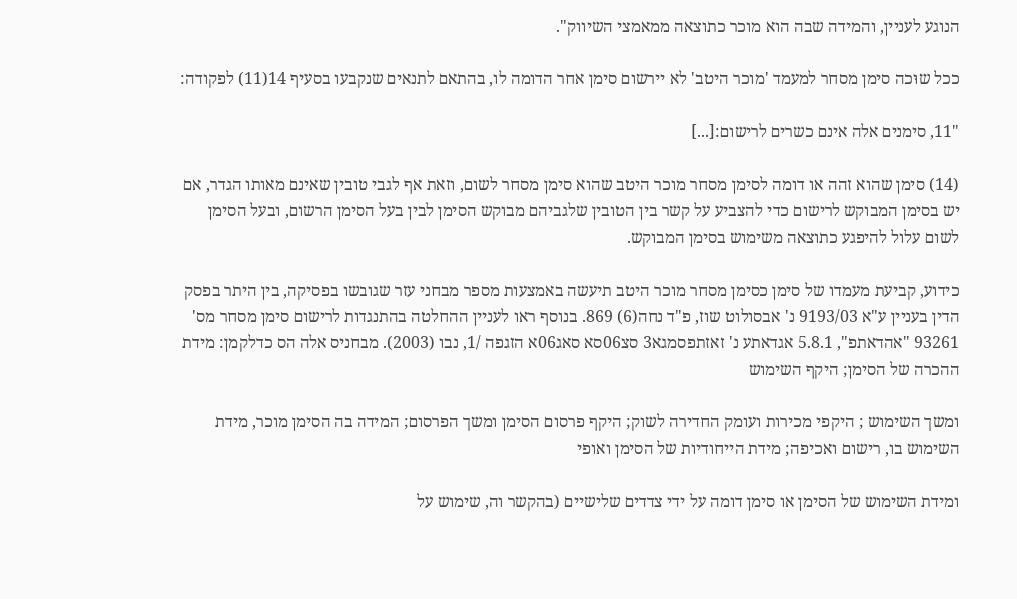הנוגע לעניין, והמידה שבה הוא מוכר כתוצאה ממאמצי השיווק".

ככל שוּכה סימן מסחר למעמד 'מוכר היטב' לא יירשום סימן אחר הדומה לו, בהתאם לתנאים שנקבעו בסעיף 14(11) לפקודה:

"11, סימנים אלה אינם כשרים לרישום:[...]

(14) סימן שהוא זהה או דומה לסימן מסחר מוכר היטב שהוא סימן מסחר לשום, וזאת אף לגבי טובין שאינם מאותו הגדר, אם יש בסימן המבוקש לרישום כדי להצביע על קשר בין הטובין שלגביהם מבוקש הסימן לבין בעל הסימן הרשום, ובעל הסימן לשום עלול להיפגע כתוצאה משימוש בסימן המבוקש.

כידוע, קביעת מעמדו של סימן כסימן מסחר מוכר היטב תיעשה באמצעות מספר מבחני עזר שגובשו בפסיקה, בין היתר בפסק הדין בעניין ע"א 9193/03 נ' אבסולוט שוז, פ"ד נחה(6) 869. בנוסף ראו לעניין ההחלטה בהתנגדות לרישום סימן מסחר מס' 93261 "אהדאתפ", 5.8.1 אגדאתע נ' זאזתפסמגא3 סצ06סא סאג06א הזגפה /1, נבו (2003). מבחניס אלה הס כדלקמן: מידת ההכרה של הסימן; היקף השימוש

ומשך השימוש ; היקפי מכירות ועומק החדירה לשוק; היקף פרסום הסימן ומשך הפרסום; המידה בה הסימן מוכר, מידת השימוש בו, רישום ואכיפה; מידת הייחודיות של הסימן ואופי

ומידת השימוש של הסימן או סימן דומה על ידי צדדים שלישיים (בהקשר וה, שימוש על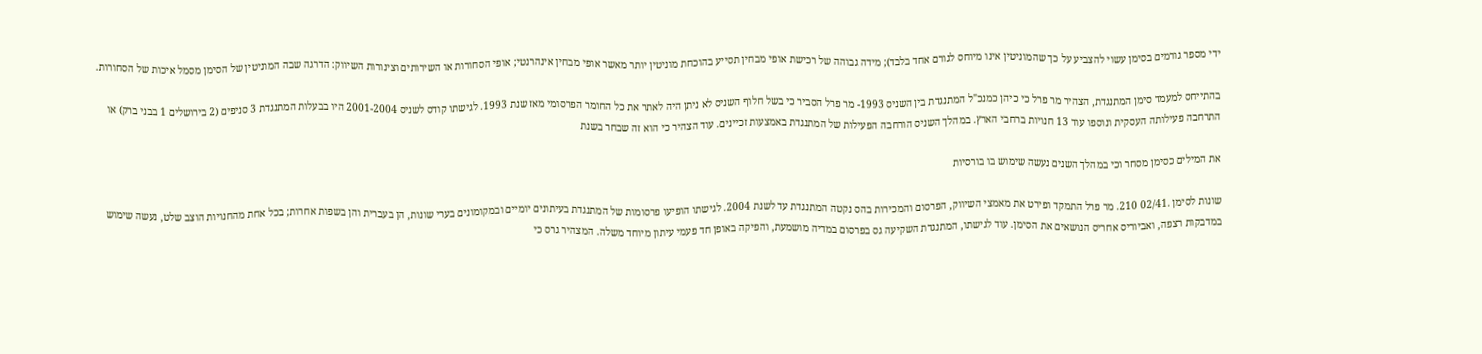ידי מספר גורמים בסימן עשוי להצביע על כך שהמוניטין אינו מיוחס לגורם אחד בלבד); מידה גבוהה של רכישת אופי מבחין תסייע בהוכחת מוניטין יותר מאשר אופי מבחין אינהרנטי; אופי הסחורות או השירותים וצינורות השיווק: הדרגה שבה המוניטין של הסימן מסמל איכות של הסחורות.

בהתייחס למעמד סימן המתנגדת, הצהיר מר פרל כי כיהן כמנכ"ל המתנגדת בין השניס 1993- מר פרל הסביר כי בשל חלוף השניס לא ניתן היה לאתר את כל החומר הפרסומי מאז שנת 1993. לגישתו קודס לשניס 2001-2004 היו בבעלות המתנגדת 3 סניפים (2 בירושלים 1 בבני ברק) או התרחבה פעילותה העסקית ונוספו עוד 13 חנויות ברחבי הארץ. במהלך השניס הורחבה הפעילות של המתנגדת באמצעות זכיינים. עוד הצהיר כי הוא זה שבחר בשנת

את המילים כסימן מסחר וכי במהלך השנים נעשה שימוש בו בורסיות

שונות לסימן .02/41 210. מר פרל התמקד ופירט את מאמצי השיווק, הפרסום והמכירות בהס נקטה המתנגדת עד לשנת 2004. לגישתו הופיעו פרסומות של המתנגדת בעיתונים יומיים ובמקומונים בערי שונות, הן בעברית והן בשפות אחרות; בכל אחת מהחנויות הוצב שלט, נעשה שימוש במדבקות רצפה, ואביוריס אחריס הנושאים את הסימן. עוד לגישתו, המתנגדת השקיעה גס בפרסום במדיה מושמעת, והפיקה באופן חד פעמי עיתון מיוחד משלה. המצהיר גרס כי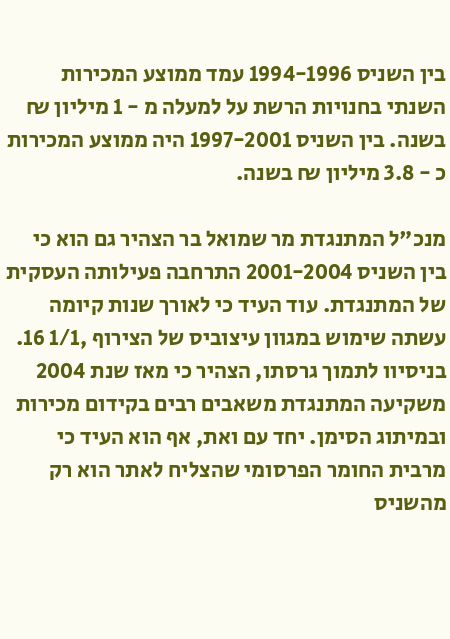בין השניס 1994-1996 עמד ממוצע המכירות השנתי בחנויות הרשת על למעלה מ - 1 מיליון ₪ בשנה. בין השניס 1997-2001 היה ממוצע המכירות כ - 3.8 מיליון ₪ בשנה.

מנכ"ל המתנגדת מר שמואל בר הצהיר גם הוא כי בין השניס 2001-2004 התרחבה פעילותה העסקית של המתנגדת. עוד העיד כי לאורך שנות קיומה עשתה שימוש במגוון עיצוביס של הצירוף ,1/1 16. בניסיוו לתמוך גרסתו, הצהיר כי מאז שנת 2004 משקיעה המתנגדת משאבים רבים בקידום מכירות ובמיתוג הסימן. יחד עם ואת, אף הוא העיד כי מרבית החומר הפרסומי שהצליח לאתר הוא רק מהשניס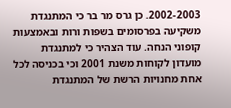2002-2003. כן גרס מר בר כי המתנגדת משקיעה בפרסומים בשפות ורות ובאמצעות קופוני הנחה. עוד הצהיר כי למתנגדת מועדון לקוחות משנת 2001 וכי בכניסה לכל אחת מחנויות הרשת של המתנגדת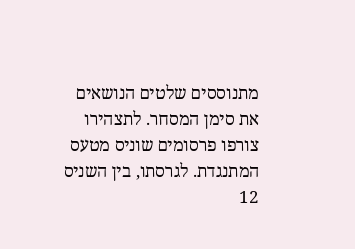מתנוססים שלטים הנושאים את סימן המסחר. לתצהירו צורפו פרסומים שוניס מטעס המתנגדת. לגרסתו, בין השניס 12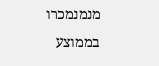מנמנמכרו בממוצע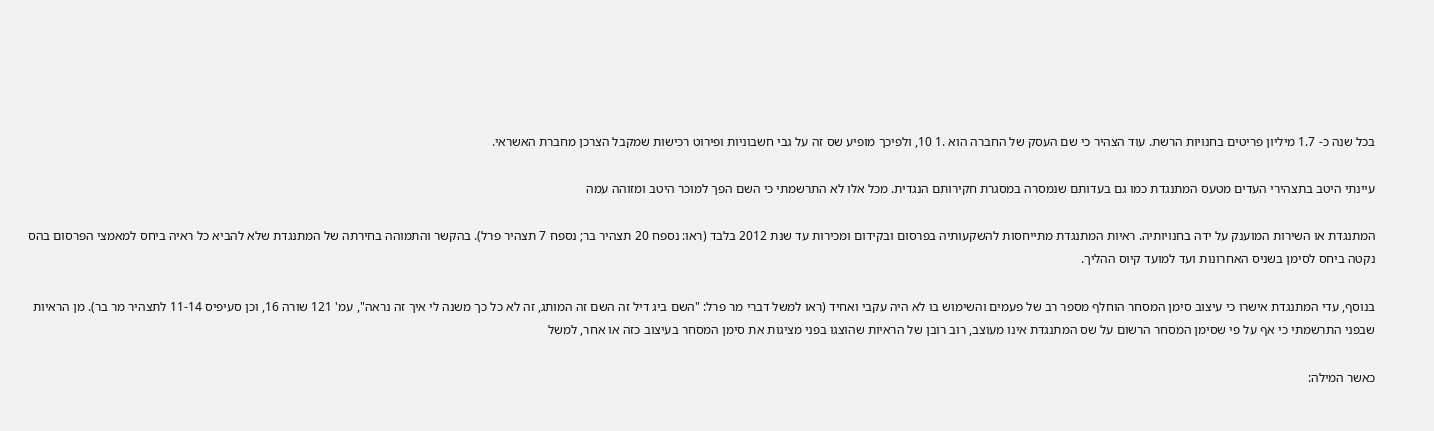בכל שנה כ- 1.7 מיליון פריטים בחנויות הרשת. עוד הצהיר כי שם העסק של החברה הוא .1 10, ולפיכך מופיע שס זה על גבי חשבוניות ופירוט רכישות שמקבל הצרכן מחברת האשראי.

עיינתי היטב בתצהירי העדים מטעס המתנגדת כמו גם בעדותם שנמסרה במסגרת חקירותם הנגדית. מכל אלו לא התרשמתי כי השם הפך למוכר היטב ומזוהה עמה

המתנגדת או השירות המוענק על ידה בחנויותיה. ראיות המתנגדת מתייחסות להשקעותיה בפרסום ובקידום ומכירות עד שנת 2012 בלבד (ראו: נספח 20 תצהיר בר; נספח 7 תצהיר פרל). בהקשר והתמוהה בחירתה של המתנגדת שלא להביא כל ראיה ביחס למאמצי הפרסום בהס נקטה ביחס לסימן בשניס האחרונות ועד למועד קיוס ההליך.

בנוסף, עדי המתנגדת אישרו כי עיצוב סימן המסחר הוחלף מספר רב של פעמים והשימוש בו לא היה עקבי ואחיד (ראו למשל דברי מר פרל: "השם ביג דיל זה השם זה המותג, זה לא כל כך משנה לי איך זה נראה", עמ' 121 שורה 16, וכן סעיפיס 11-14 לתצהיר מר בר). מן הראיות שבפני התרשמתי כי אף על פי שסימן המסחר הרשום על שס המתנגדת אינו מעוצב, רוב רובן של הראיות שהוצגו בפני מציגות את סימן המסחר בעיצוב כזה או אחר, למשל

כאשר המילה: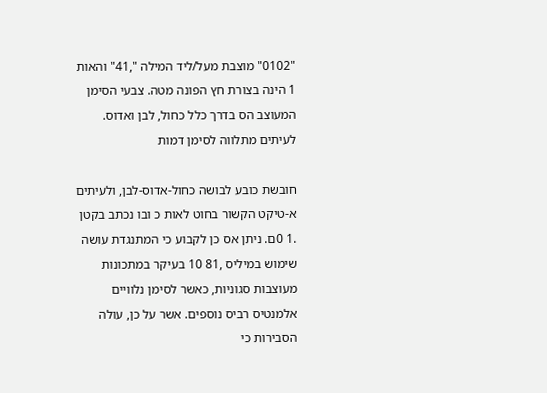"0102" מוצבת מעל/ליד המילה ",41" והאות 1 הינה בצורת חץ הפונה מטה. צבעי הסימן המעוצב הס בדרך כלל כחול, לבן ואדוס. לעיתים מתלווה לסימן דמות

חובשת כובע לבושה כחול-אדוס-לבן, ולעיתים א-טיקט הקשור בחוט לאות כ ובו נכתב בקטן .1 0ם. ניתן אס כן לקבוע כי המתנגדת עושה שימוש במיליס ,81 10 בעיקר במתכונות מעוצבות סגוניות, כאשר לסימן נלוויים אלמנטיס רביס נוספים. אשר על כן, עולה הסבירות כי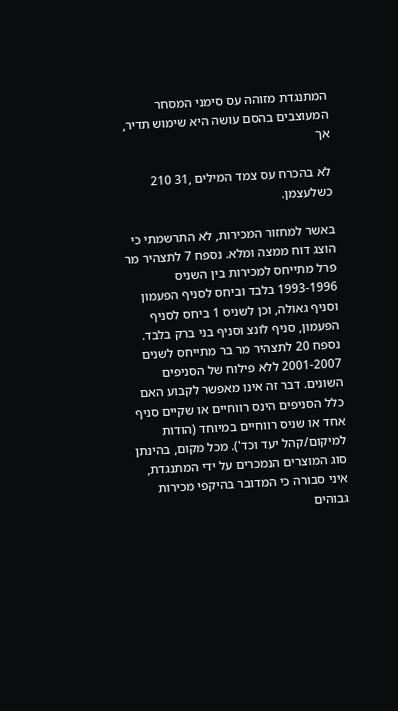המתנגדת מזוהה עס סימני המסחר המעוצבים בהסם עושה היא שימוש תדיר, אך

לא בהכרח עס צמד המילים ,31 210 כשלעצמן.

באשר למחזור המכירות, לא התרשמתי כי הוצג דוח ממצה ומלא. נספח 7 לתצהיר מר פרל מתייחס למכירות בין השניס 1993-1996 בלבד וביחס לסניף הפעמון וסניף גאולה, וכן לשניס 1 ביחס לסניף הפעמון, סניף לונצ וסניף בני ברק בלבד. נספח 20 לתצהיר מר בר מתייחס לשנים 2001-2007 ללא פילוח של הסניפים השונים. דבר זה אינו מאפשר לקבוע האם כלל הסניפים הינס רווחיים או שקיים סניף אחד או שניס רווחיים במיוחד (הודות למיקום/קהל יעד וכד'). מכל מקום, בהינתן סוג המוצרים הנמכרים על ידי המתנגדת, איני סבורה כי המדובר בהיקפי מכירות גבוהים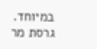במיוחד. גרסת מר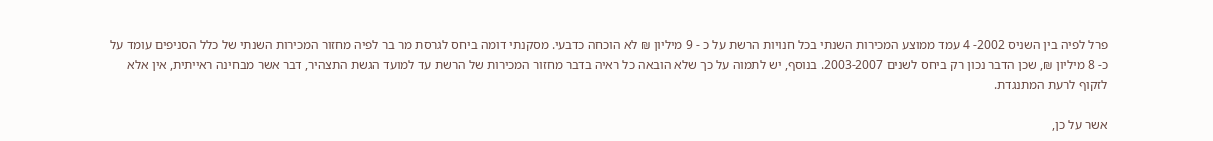פרל לפיה בין השניס 2002- 4 עמד ממוצע המכירות השנתי בכל חנויות הרשת על כ - 9 מיליון ₪ לא הוכחה כדבעי. מסקנתי דומה ביחס לגרסת מר בר לפיה מחזור המכירות השנתי של כלל הסניפים עומד על כ- 8 מיליון ₪, שכן הדבר נכון רק ביחס לשנים 2003-2007. בנוסף, יש לתמוה על כך שלא הובאה כל ראיה בדבר מחזור המכירות של הרשת עד למועד הגשת התצהיר, דבר אשר מבחינה ראייתית, אין אלא לזקוף לרעת המתנגדת.

אשר על כן,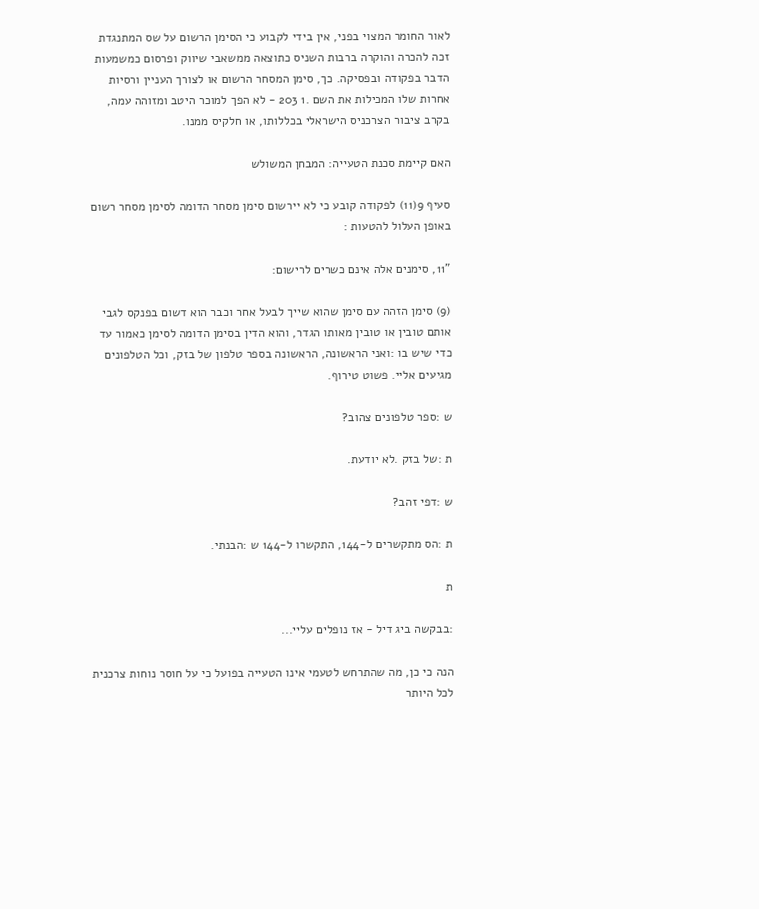לאור החומר המצוי בפני, אין בידי לקבוע כי הסימן הרשום על שס המתנגדת זכה להכרה והוקרה ברבות השניס כתוצאה ממשאבי שיווק ופרסום כמשמעות הדבר בפקודה ובפסיקה. כך, סימן המסחר הרשום או לצורך העניין ורסיות אחרות שלו המכילות את השם .1 203 - לא הפך למוכר היטב ומזוהה עמה, בקרב ציבור הצרכניס הישראלי בכללותו, או חלקיס ממנו.

האם קיימת סכנת הטעייה: המבחן המשולש

סעיף 9(11) לפקודה קובע כי לא יירשום סימן מסחר הדומה לסימן מסחר רשום באופן העלול להטעות :

"11, סימנים אלה אינם כשרים לרישום:

(9) סימן הזהה עם סימן שהוא שייך לבעל אחר וכבר הוא דשום בפנקס לגבי אותם טובין או טובין מאותו הגדר, והוא הדין בסימן הדומה לסימן כאמור עד כדי שיש בו :ואני הראשונה, הראשונה בספר טלפון של בזק, וכל הטלפונים מגיעים אליי. פשוט טירוף.

ש :ספר טלפונים צהוב?

ת :של בזק .לא יודעת.

ש :דפי זהב?

ת :הס מתקשרים ל-144, התקשרו ל-144 ש :הבנתי.

ת

:בבקשה ביג דיל - אז נופלים עליי...

הנה כי כן, מה שהתרחש לטעמי אינו הטעייה בפועל כי על חוסר נוחות צרכנית לכל היותר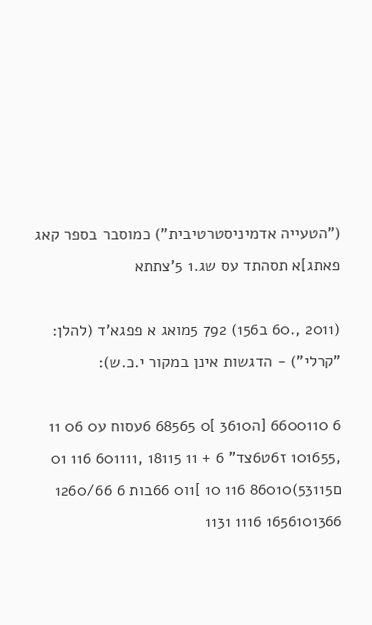("הטעייה אדמיניסטרטיבית") כמוסבר בספר קאג פאתג]א תסהתד עס שג.1 5'צתתא

(2011 ,.60 ב156) 792 5מואג א פפגא'ד (להלן: "קרלי") - הדגשות אינן במקור י.כ.ש):

6 6600110 [ה3610 ]0 68565 6עסוח ע0 06 11 ,101655 ז6ט6צד" 6 + 11 18115 ,601111 116 01 ם53115)86010 116 10 ]1ו0 66בות 6 1260/66 1656101366 1116 1131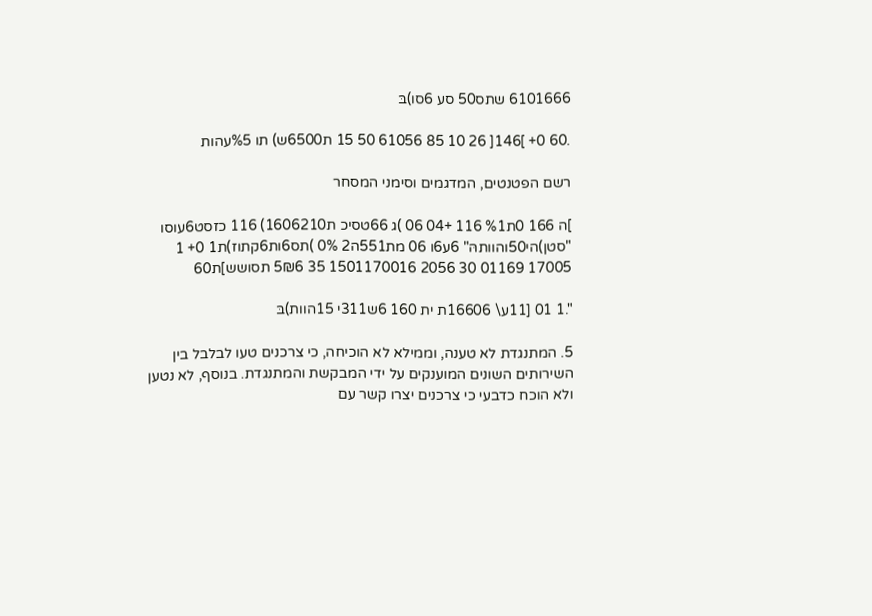6101666 שתס50 סע 6סו)בּ

.60 0+ ]146[ 26 10 85 61056 50 15 ת6500ש) תו %5עהות

רשם הפטנטים, המדגמים וסימני המסחר

]ה 166 0ת%1 116 +04 06 )ג 66טסיכ ת1606210) 116 כזסט6עוסו "סטן)הי50והוותהּ" 6ע6ו 06 מת551ה2 0% )תס6ות6קתוז)ת1 0+ 1 17005 01169 30 2056 1501170016 35 5₪6 תסושש]ת60

".1 01 [11ע\ 16606ת ית 160 6ש311י 15הוות)בּ

5. המתנגדת לא טענה, וממילא לא הוכיחה, כי צרכנים טעו לבלבל בין השירותים השונים המוענקים על ידי המבקשת והמתנגדת. בנוסף, לא נטען ולא הוכח כדבעי כי צרכנים יצרו קשר עם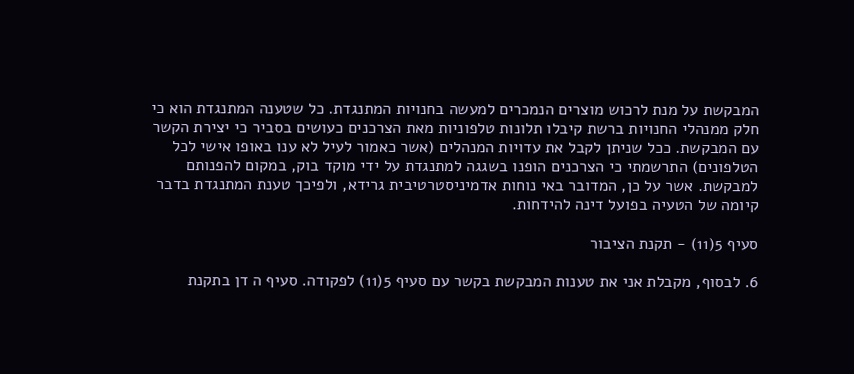המבקשת על מנת לרכוש מוצרים הנמכרים למעשה בחנויות המתנגדת. כל שטענה המתנגדת הוא כי חלק ממנהלי החנויות ברשת קיבלו תלונות טלפוניות מאת הצרכנים כעושים בסביר כי יצירת הקשר עם המבקשת. ככל שניתן לקבל את עדויות המנהלים (אשר כאמור לעיל לא ענו באופו אישי לכל הטלפונים) התרשמתי כי הצרכנים הופנו בשגגה למתנגדת על ידי מוקד בוק, במקום להפנותם למבקשת. אשר על כן, המדובר באי נוחות אדמיניסטרטיבית גרידא, ולפיכך טענת המתנגדת בדבר קיומה של הטעיה בפועל דינה להידחות.

סעיף 5(11) - תקנת הציבור

6. לבסוף, מקבלת אני את טענות המבקשת בקשר עם סעיף 5(11) לפקודה. סעיף ה דן בתקנת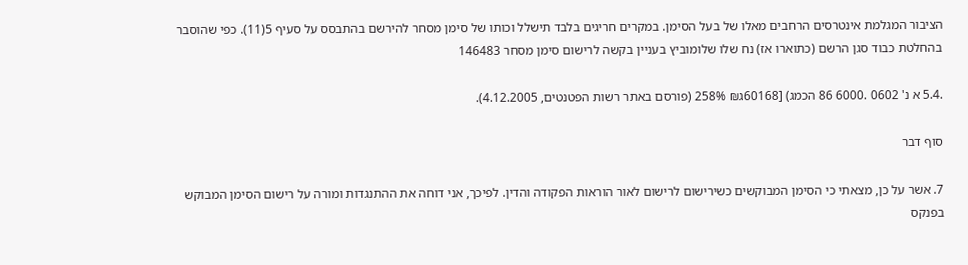הציבור המגלמת אינטרסים הרחבים מאלו של בעל הסימן. במקרים חריגים בלבד תישלל וכותו של סימן מסחר להירשם בהתבסס על סעיף 5(11). כפי שהוסבר בהחלטת כבוד סגן הרשם (כתוארו אז) נח שלו שלומוביץ בעניין בקשה לרישום סימן מסחר 146483

.5.4 א נ' 0602 .6000 86 הכמג) [60168ג₪ 258% (פורסם באתר רשות הפטנטים, 4.12.2005).

סוף דבר

7. אשר על כן, מצאתי כי הסימן המבוקשים כשירישום לרישום לאור הוראות הפקודה והדין. לפיכך, אני דוחה את ההתנגדות ומורה על רישום הסימן המבוקש בפנקס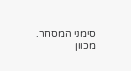סימני המסחר. מכוון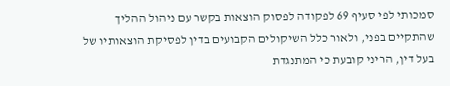סמכותי לפי סעיף 69 לפקודה לפסוק הוצאות בקשר עם ניהול ההליך שהתקיים בפני, ולאור כלל השיקולים הקבועים בדין לפסיקת הוצאותיו של בעל דין, הריני קובעת כי המתנגדת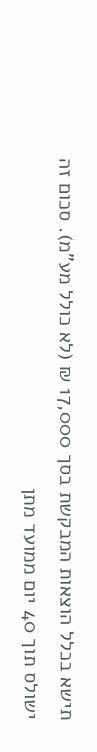תישא בכלל הוצאות המבקשת בסך 17,000 ₪ (לא כולל מע"מ). סכום זה ישולס תוך 40 יום ממועד מתן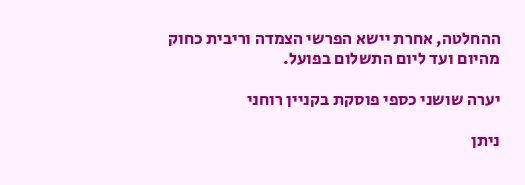ההחלטה, אחרת יישא הפרשי הצמדה וריבית כחוק מהיום ועד ליום התשלום בפועל.

יערה שושני כספי פוסקת בקניין רוחני

ניתן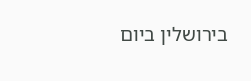בירושלין ביום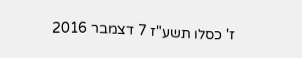ז' כסלו תשע"ז 7 דצמבר 2016